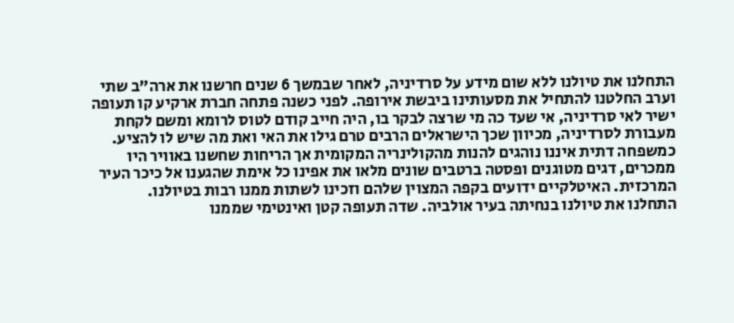התחלנו את טיולנו ללא שום מידע על סרדיניה, לאחר שבמשך 6 שנים חרשנו את ארה”ב שתי וערב החלטנו להתחיל את מסעותינו ביבשת אירופה. לפני כשנה פתחה חברת ארקיע קו תעופה ישיר לאי סרדיניה, אי שעד כה מי שרצה לבקר בו, היה חייב קודם לטוס לרומא ומשם לקחת מעבורת לסרדיניה, מכיוון שכך הישראלים הרבים טרם גילו את האי ואת מה שיש לו להציע. כמשפחה דתית איננו נוהגים להנות מהקולינריה המקומית אך הריחות שחשנו באוויר היו ממכרים, דגים מטוגנים ופסטה ברטבים שונים מלאו את אפינו כל אימת שהגענו אל כיכר העיר המרכזית. האיטלקיים ידועים בקפה המצוין שלהם וזכינו לשתות ממנו רבות בטיולנו.
התחלנו את טיולנו בנחיתה בעיר אולביה. שדה תעופה קטן ואינטימי שממנו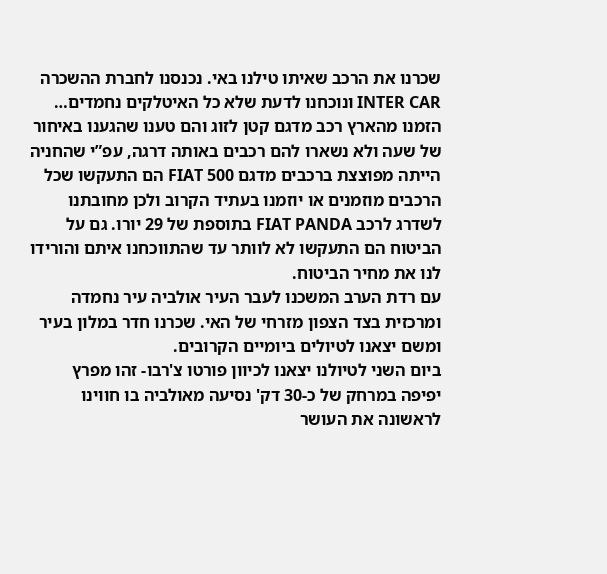שכרנו את הרכב שאיתו טילנו באי. נכנסנו לחברת ההשכרה INTER CAR ונוכחנו לדעת שלא כל האיטלקים נחמדים… הזמנו מהארץ רכב מדגם קטן לזוג והם טענו שהגענו באיחור של שעה ולא נשארו להם רכבים באותה דרגה, עפ”י שהחניה הייתה מפוצצת ברכבים מדגם FIAT 500 הם התעקשו שכל הרכבים מוזמנים או יוזמנו בעתיד הקרוב ולכן מחובתנו לשדרג לרכב FIAT PANDA בתוספת של 29 יורו. גם על הביטוח הם התעקשו לא לוותר עד שהתווכחנו איתם והורידו לנו את מחיר הביטוח.
עם רדת הערב המשכנו לעבר העיר אולביה עיר נחמדה ומרכזית בצד הצפון מזרחי של האי. שכרנו חדר במלון בעיר ומשם יצאנו לטיולים ביומיים הקרובים.
ביום השני לטיולנו יצאנו לכיוון פורטו צ'רבו- זהו מפרץ יפיפה במרחק של כ-30 דק' נסיעה מאולביה בו חווינו לראשונה את העושר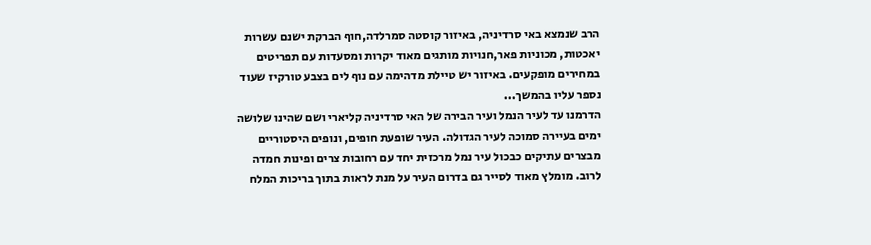הרב שנמצא באי סרדיניה, באיזור קוסטה סמרלדה,חוף הברקת ישנם עשרות יאכטות, מכוניות פאר,חנויות מותגים מאוד יקרות ומסעדות עם תפריטים במחירים מופקעים. באיזור יש טיילת מדהימה עם נוף לים בצבע טורקיז שעוד נספר עליו בהמשך...
הדרמנו עד לעיר הנמל ועיר הבירה של האי סרדיניה קליארי ושם שהינו שלושה ימים בעיירה סמוכה לעיר הגדולה. העיר שופעת חופים, ונופים היסטוריים מבצרים עתיקים כבכול עיר נמל מרכזית יחד עם רחובות צרים ופינות חמדה לרוב. מומלץ מאוד לסייר גם בדרום העיר על מנת לראות בתוך בריכות המלח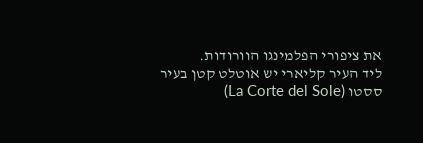את ציפורי הפלמינגו הוורודות.
ליד העיר קליארי יש אוטלט קטן בעיר ססטו (La Corte del Sole)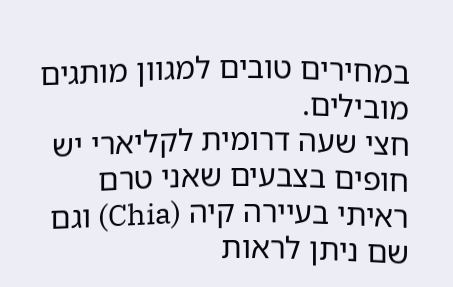במחירים טובים למגוון מותגים מובילים.
חצי שעה דרומית לקליארי יש חופים בצבעים שאני טרם ראיתי בעיירה קיה (Chia) וגם שם ניתן לראות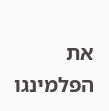את הפלמינגו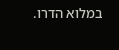במלוא הדרו.